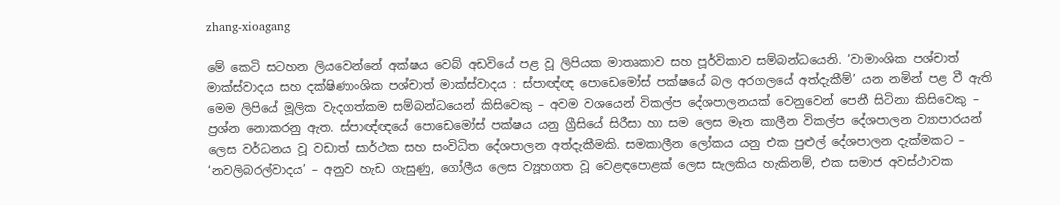zhang-xioagang

මේ කෙටි සටහන ලියවෙන්නේ අක්ෂය වෙබ් අඩවියේ පළ වූ ලිපියක මාතෘකාව සහ පූර්විකාව සම්බන්ධයෙනි. ‘වාමාංශික පශ්චාත් මාක්ස්වාදය සහ දක්ෂිණාංශික පශ්චාත් මාක්ස්වාදය : ස්පාඥ්ඥ පොඩෙමෝස් පක්ෂයේ බල අරගලයේ අත්දැකීම්’ යන නමින් පළ වී ඇති මෙම ලිපියේ මූලික වැදගත්කම සම්බන්ධයෙන් කිසිවෙකු – අවම වශයෙන් විකල්ප දේශපාලනයක් වෙනුවෙන් පෙනී සිටිනා කිසිවෙකු – ප්‍රශ්න නොකරනු ඇත. ස්පාඥ්ඥයේ පොඩෙමෝස් පක්ෂය යනු ග්‍රීසියේ සිරීසා හා සම ලෙස මෑත කාලීන විකල්ප දේශපාලන ව්‍යාපාරයන් ලෙස වර්ධනය වූ වඩාත් සාර්ථක සහ සංවිධිත දේශපාලන අත්දැකීමකි. සමකාලීන ලෝකය යනු එක පුළුල් දේශපාලන දැක්මකට – ‘නවලිබරල්වාදය’ – අනුව හැඩ ගැසුණු, ගෝලීය ලෙස ව්‍යූහගත වූ වෙළඳපොළක් ලෙස සැලකිය හැකිනම්, එක සමාජ අවස්ථාවක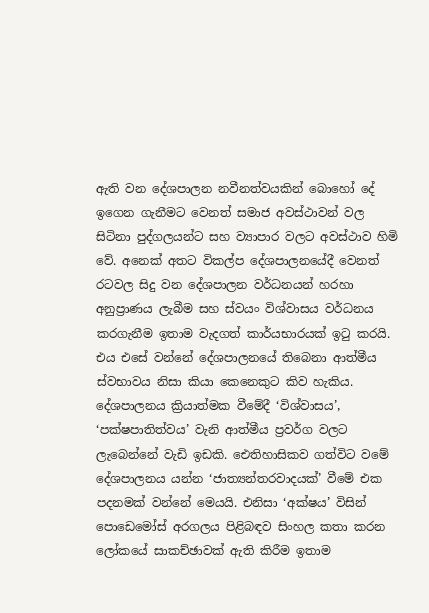ඇති වන දේශපාලන නවීනත්වයකින් බොහෝ දේ ඉගෙන ගැනීමට වෙනත් සමාජ අවස්ථාවන් වල සිටිනා පුද්ගලයන්ට සහ ව්‍යාපාර වලට අවස්ථාව හිමි වේ. අනෙක් අතට විකල්ප දේශපාලනයේදී වෙනත් රටවල සිදු වන දේශපාලන වර්ධනයන් හරහා අනුප්‍රාණය ලැබීම සහ ස්වයං විශ්වාසය වර්ධනය කරගැනීම ඉතාම වැදගත් කාර්යභාරයක් ඉටු කරයි. එය එසේ වන්නේ දේශපාලනයේ තිබෙනා ආත්මීය ස්වභාවය නිසා කියා කෙනෙකුට කිව හැකිය. දේශපාලනය ක්‍රියාත්මක වීමේදී ‘විශ්වාසය’, ‘පක්ෂපාතිත්වය’ වැනි ආත්මීය ප්‍රවර්ග වලට ලැබෙන්නේ වැඩි ඉඩකි. ඓතිහාසිකව ගත්විට වමේ දේශපාලනය යන්න ‘ජාත්‍යන්තරවාදයක්’ වීමේ එක පදනමක් වන්නේ මෙයයි. එනිසා ‘අක්ෂය’ විසින් පොඩෙමෝස් අරගලය පිළිබඳව සිංහල කතා කරන ලෝකයේ සාකච්ඡාවක් ඇති කිරීම ඉතාම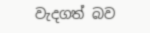වැදගත් බව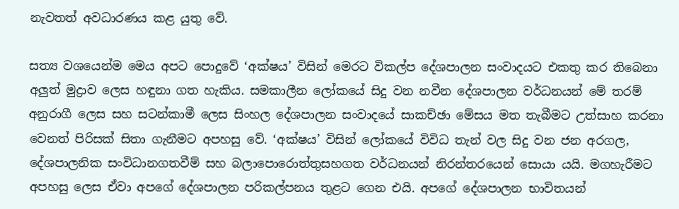නැවතත් අවධාරණය කළ යුතු වේ.

සත්‍ය වශයෙන්ම මෙය අපට පොදුවේ ‘අක්ෂය’ විසින් මෙරට විකල්ප දේශපාලන සංවාදයට එකතු කර තිබෙනා අලුත් මුද්‍රාව ලෙස හඳුනා ගත හැකිය. සමකාලීන ලෝකයේ සිදු වන නවීන දේශපාලන වර්ධනයන් මේ තරම් අනුරාගී ලෙස සහ සටන්කාමී ලෙස සිංහල දේශපාලන සංවාදයේ සාකච්ඡා මේසය මත තැබීමට උත්සාහ කරනා වෙනත් පිරිසක් සිතා ගැනීමට අපහසු වේ. ‘අක්ෂය’ විසින් ලෝකයේ විවිධ තැන් වල සිදු වන ජන අරගල, දේශපාලනික සංවිධානගතවීම් සහ බලාපොරොත්තුසහගත වර්ධනයන් නිරන්තරයෙන් සොයා යයි. මගහැරීමට අපහසු ලෙස ඒවා අපගේ දේශපාලන පරිකල්පනය තුළට ගෙන එයි. අපගේ දේශපාලන භාවිතයන්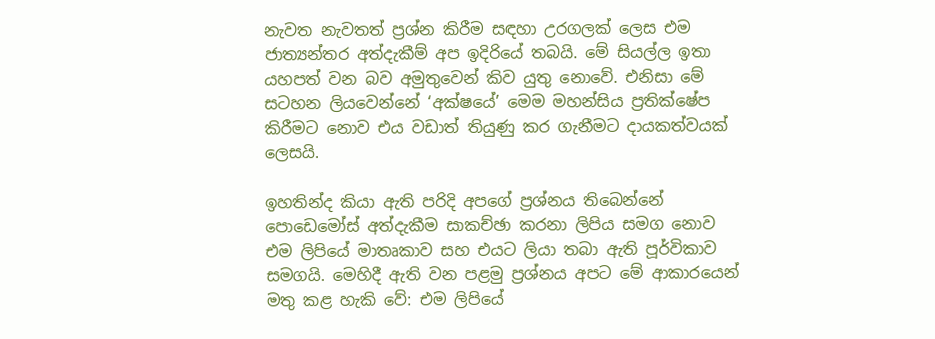නැවත නැවතත් ප්‍රශ්න කිරීම සඳහා උරගලක් ලෙස එම ජාත්‍යන්තර අත්දැකීම් අප ඉදිරියේ තබයි. මේ සියල්ල ඉතා යහපත් වන බව අමුතුවෙන් කිව යුතු නොවේ. එනිසා මේ සටහන ලියවෙන්නේ ‘අක්ෂයේ’ මෙම මහන්සිය ප්‍රතික්ෂේප කිරීමට නොව එය වඩාත් තියුණු කර ගැනීමට දායකත්වයක් ලෙසයි.

ඉහතින්ද කියා ඇති පරිදි අපගේ ප්‍රශ්නය තිබෙන්නේ පොඩෙමෝස් අත්දැකීම සාකච්ඡා කරනා ලිපිය සමග නොව එම ලිපියේ මාතෘකාව සහ එයට ලියා තබා ඇති පූර්විකාව සමගයි. මෙහිදී ඇති වන පළමු ප්‍රශ්නය අපට මේ ආකාරයෙන් මතු කළ හැකි වේ: එම ලිපියේ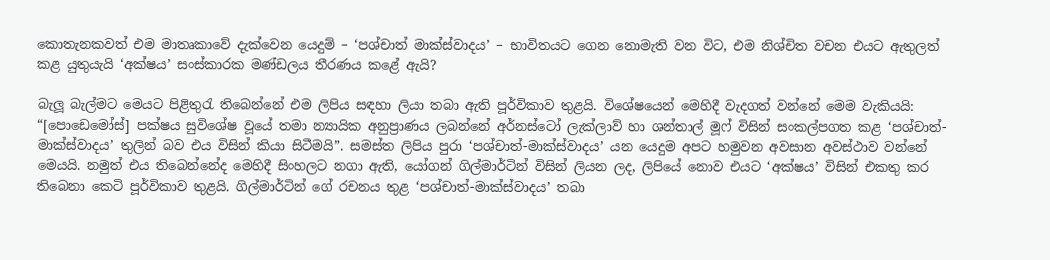කොතැනකවත් එම මාතෘකාවේ දැක්වෙන යෙදුම් – ‘පශ්චාත් මාක්ස්වාදය’ – භාවිතයට ගෙන නොමැති වන විට, එම නිශ්චිත වචන එයට ඇතුලත් කළ යුතුයැයි ‘අක්ෂය’ සංස්කාරක මණ්ඩලය තීරණය කළේ ඇයි?

බැලූ බැල්මට මෙයට පිළිතුරැ තිබෙන්නේ එම ලිපිය සඳහා ලියා තබා ඇති පූර්විකාව තුළයි. විශේෂයෙන් මෙහිදී වැදගත් වන්නේ මෙම වැකියයි: “[පොඩෙමෝස්‌] පක්ෂය සුවිශේෂ වූයේ තමා න්‍යායික අනුප්‍රාණය ලබන්නේ අර්නස්ටෝ ලැක්ලාව් හා ශන්තාල් මූෆ් විසින් සංකල්පගත කළ ‘පශ්චාත්-මාක්ස්වාදය’ තුලින් බව එය විසින් කියා සිටීමයි”. සමස්ත ලිපිය පුරා ‘පශ්චාත්-මාක්ස්වාදය’ යන යෙදුම අපට හමුවන අවසාන අවස්ථාව වන්නේ මෙයයි. නමුත් එය තිබෙන්නේද මෙහිදී සිංහලට නගා ඇති, යෝගන් ගිල්මාර්ටින් විසින් ලියන ලද, ලිපියේ නොව එයට ‘අක්ෂය’ විසින් එකතු කර තිබෙනා කෙටි පූර්විකාව තුළයි. ගිල්මාර්ටින් ගේ රචනය තුළ ‘පශ්චාත්-මාක්ස්වාදය’ තබා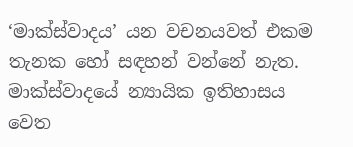‘මාක්ස්වාදය’ යන වචනයවත් එකම තැනක හෝ සඳහන් වන්නේ නැත. මාක්ස්වාදයේ න්‍යායික ඉතිහාසය වෙත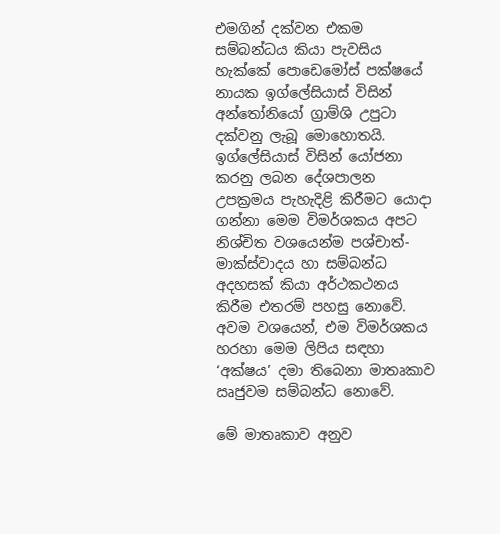එමගින් දක්වන එකම සම්බන්ධය කියා පැවසිය හැක්කේ පොඩෙමෝස් පක්ෂයේ නායක ඉග්ලේසියාස් විසින් අන්තෝනියෝ ග්‍රාම්ශි උපුටා දක්වනු ලැබූ මොහොතයි. ඉග්ලේසියාස් විසින් යෝජනා කරනු ලබන දේශපාලන උපක්‍රමය පැහැදිළි කිරීමට යොදා ගන්නා මෙම විමර්ශකය අපට නිශ්චිත වශයෙන්ම පශ්චාත්-මාක්ස්වාදය හා සම්බන්ධ අදහසක් කියා අර්ථකථනය කිරීම එතරම් පහසු නොවේ. අවම වශයෙන්, එම විමර්ශකය හරහා මෙම ලිපිය සඳහා ‘අක්ෂය’ දමා තිබෙනා මාතෘකාව ඍජුවම සම්බන්ධ නොවේ.

මේ මාතෘකාව අනුව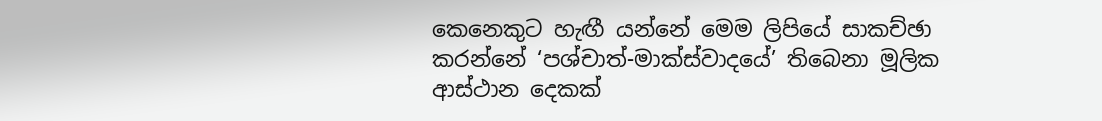කෙනෙකුට හැඟී යන්නේ මෙම ලිපියේ සාකච්ඡා කරන්නේ ‘පශ්චාත්-මාක්ස්වාදයේ’ තිබෙනා මූලික ආස්ථාන දෙකක්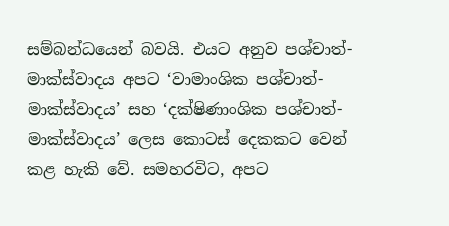සම්බන්ධයෙන් බවයි. එයට අනුව පශ්චාත්-මාක්ස්වාදය අපට ‘වාමාංශික පශ්චාත්-මාක්ස්වාදය’ සහ ‘දක්ෂිණාංශික පශ්චාත්-මාක්ස්වාදය’ ලෙස කොටස් දෙකකට වෙන් කළ හැකි වේ. සමහරවිට, අපට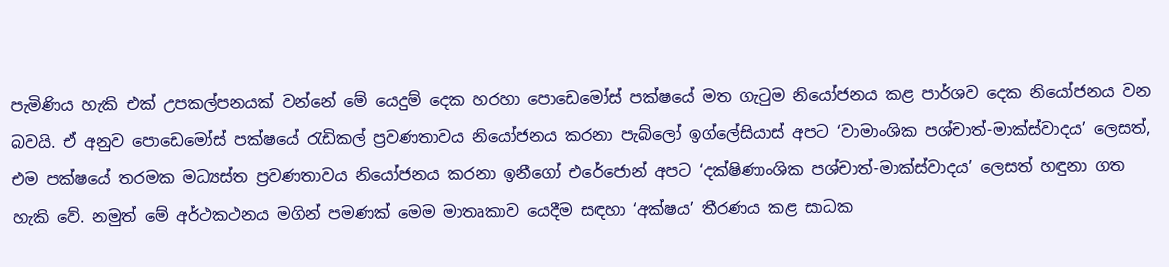පැමිණිය හැකි එක් උපකල්පනයක් වන්නේ මේ යෙදුම් දෙක හරහා පොඩෙමෝස් පක්ෂයේ මත ගැටුම නියෝජනය කළ පාර්ශව දෙක නියෝජනය වන බවයි. ඒ අනුව පොඩෙමෝස් පක්ෂයේ රැඩිකල් ප්‍රවණතාවය නියෝජනය කරනා පැබ්ලෝ ඉග්ලේසියාස් අපට ‘වාමාංශික පශ්චාත්-මාක්ස්වාදය’ ලෙසත්, එම පක්ෂයේ තරමක මධ්‍යස්ත ප්‍රවණතාවය නියෝජනය කරනා ඉනීගෝ එරේජොන් අපට ‘දක්ෂිණාංශික පශ්චාත්-මාක්ස්වාදය’ ලෙසත් හඳුනා ගත හැකි වේ. නමුත් මේ අර්ථකථනය මගින් පමණක් මෙම මාතෘකාව යෙදීම සඳහා ‘අක්ෂය’ තීරණය කළ සාධක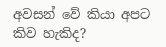අවසන් වේ කියා අපට කිව හැකිද?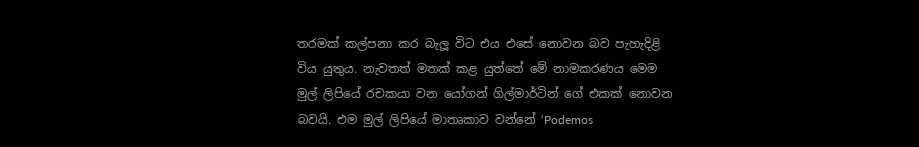තරමක් කල්පනා කර බැලූ විට එය එසේ නොවන බව පැහැදිළි විය යුතුය. නැවතත් මතක් කළ යුත්තේ මේ නාමකරණය මෙම මුල් ලිපියේ රචකයා වන යෝගන් ගිල්මාර්ටින් ගේ එකක් නොවන බවයි. එම මුල් ලිපියේ මාතෘකාව වන්නේ ‘Podemos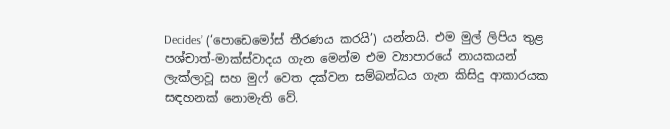Decides’ (‘පොඩෙමෝස් තීරණය කරයි’) යන්නයි. එම මුල් ලිපිය තුළ පශ්චාත්-මාක්ස්වාදය ගැන මෙන්ම එම ව්‍යාපාරයේ නායකයන් ලැක්ලාවූ සහ මුෆ් වෙත දක්වන සම්බන්ධය ගැන කිසිදු ආකාරයක සඳහනක් නොමැති වේ.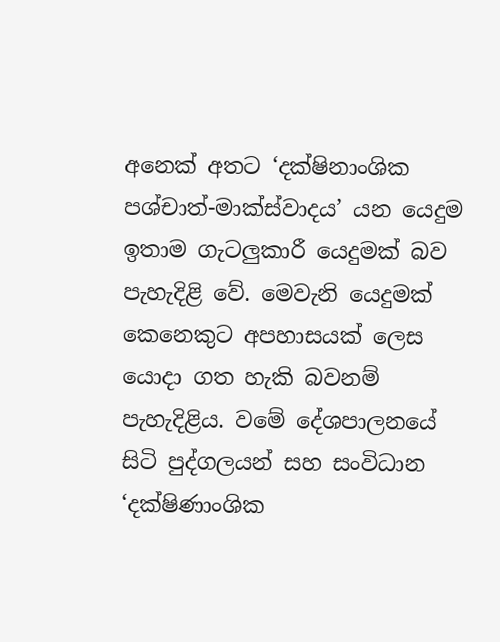අනෙක් අතට ‘දක්ෂිනාංශික පශ්චාත්-මාක්ස්වාදය’ යන යෙදුම ඉතාම ගැටලුකාරී යෙදුමක් බව පැහැදිළි වේ. මෙවැනි යෙදුමක් කෙනෙකුට අපහාසයක් ලෙස යොදා ගත හැකි බවනම් පැහැදිළිය. වමේ දේශපාලනයේ සිටි පුද්ගලයන් සහ සංවිධාන ‘දක්ෂිණාංශික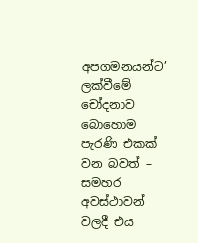අපගමනයන්ට’ ලක්වීමේ චෝදනාව බොහොම පැරණි එකක් වන බවත් – සමහර අවස්ථාවන් වලදී එය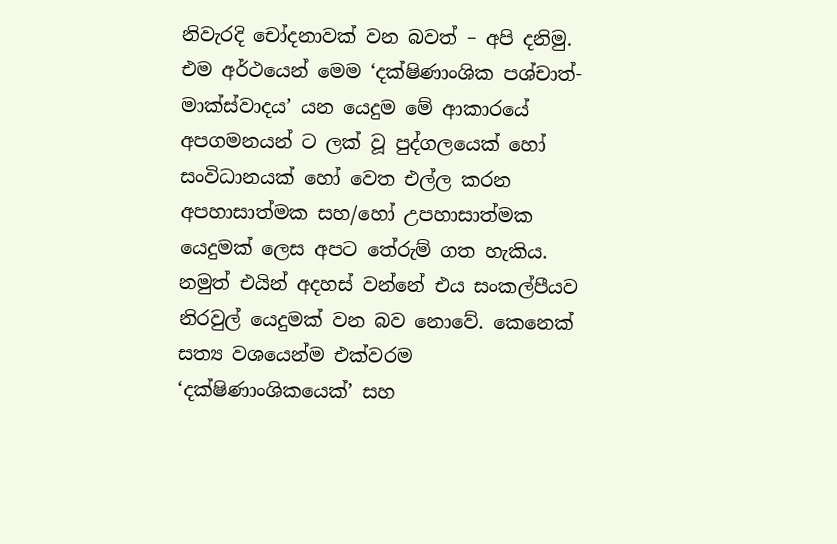නිවැරදි චෝදනාවක් වන බවත් – අපි දනිමු. එම අර්ථයෙන් මෙම ‘දක්ෂිණාංශික පශ්චාත්-මාක්ස්වාදය’ යන යෙදුම මේ ආකාරයේ අපගමනයන් ට ලක් වූ පුද්ගලයෙක් හෝ සංවිධානයක් හෝ වෙත එල්ල කරන අපහාසාත්මක සහ/හෝ උපහාසාත්මක යෙදුමක් ලෙස අපට තේරුම් ගත හැකිය. නමුත් එයින් අදහස් වන්නේ එය සංකල්පීයව නිරවුල් යෙදුමක් වන බව නොවේ. කෙනෙක් සත්‍ය වශයෙන්ම එක්වරම ‘දක්ෂිණාංශිකයෙක්’ සහ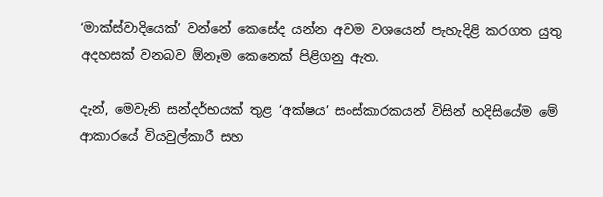‘මාක්ස්වාදියෙක්’ වන්නේ කෙසේද යන්න අවම වශයෙන් පැහැදිළි කරගත යුතු අදහසක් වනබව ඕනෑම කෙනෙක් පිළිගනු ඇත.

දැන්, මෙවැනි සන්දර්භයක් තුළ ‘අක්ෂය’ සංස්කාරකයන් විසින් හදිසියේම මේ ආකාරයේ වියවුල්කාරී සහ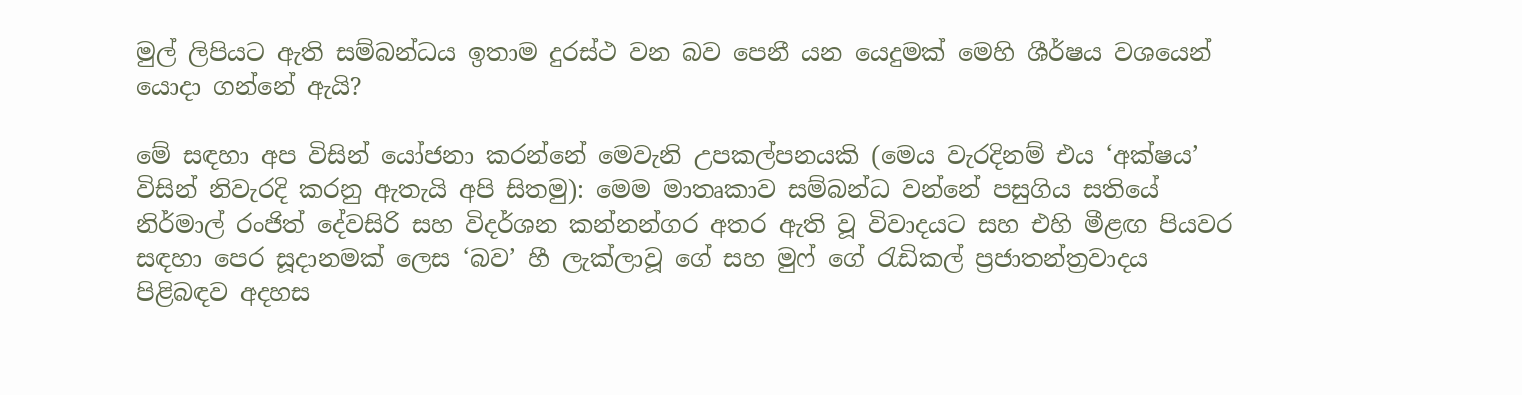මුල් ලිපියට ඇති සම්බන්ධය ඉතාම දුරස්ථ වන බව පෙනී යන යෙදුමක් මෙහි ශීර්ෂය වශයෙන් යොදා ගන්නේ ඇයි?

මේ සඳහා අප විසින් යෝජනා කරන්නේ මෙවැනි උපකල්පනයකි (මෙය වැරදිනම් එය ‘අක්ෂය’ විසින් නිවැරදි කරනු ඇතැයි අපි සිතමු): මෙම මාතෘකාව සම්බන්ධ වන්නේ පසුගිය සතියේ නිර්මාල් රංජිත් දේවසිරි සහ විදර්ශන කන්නන්ගර අතර ඇති වූ විවාදයට සහ එහි මීළඟ පියවර සඳහා පෙර සූදානමක් ලෙස ‘බව’ හී ලැක්ලාවූ ගේ සහ මුෆ් ගේ රැඩිකල් ප්‍රජාතන්ත්‍රවාදය පිළිබඳව අදහස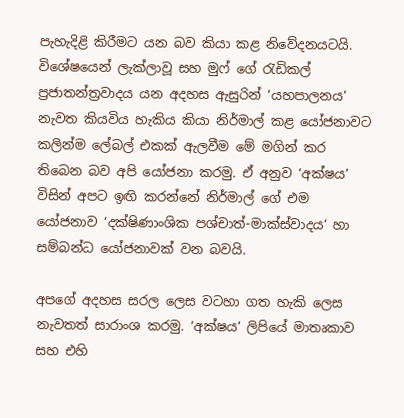පැහැදිළි කිරීමට යන බව කියා කළ නිවේදනයටයි. විශේෂයෙන් ලැක්ලාවූ සහ මුෆ් ගේ රැඩිකල් ප්‍රජාතන්ත්‍රවාදය යන අදහස ඇසුරින් ‘යහපාලනය’ නැවත කියවිය හැකිය කියා නිර්මාල් කළ යෝජනාවට කලින්ම ලේබල් එකක් ඇලවීම මේ මගින් කර තිබෙන බව අපි යෝජනා කරමු. ඒ අනුව ‘අක්ෂය’ විසින් අපට ඉඟි කරන්නේ නිර්මාල් ගේ එම යෝජනාව ‘දක්ෂිණාංශික පශ්චාත්-මාක්ස්වාදය’ හා සම්බන්ධ යෝජනාවක් වන බවයි.

අපගේ අදහස සරල ලෙස වටහා ගත හැකි ලෙස නැවතත් සාරාංශ කරමු. ‘අක්ෂය’ ලිපියේ මාතෘකාව සහ එහි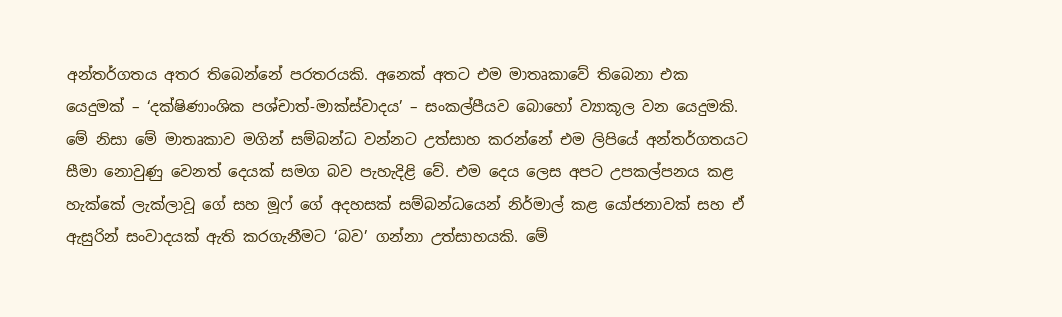අන්තර්ගතය අතර තිබෙන්නේ පරතරයකි. අනෙක් අතට එම මාතෘකාවේ තිබෙනා එක යෙදුමක් – ‘දක්ෂිණාංශික පශ්චාත්-මාක්ස්වාදය’ – සංකල්පීයව බොහෝ ව්‍යාකූල වන යෙදුමකි. මේ නිසා මේ මාතෘකාව මගින් සම්බන්ධ වන්නට උත්සාහ කරන්නේ එම ලිපියේ අන්තර්ගතයට සීමා නොවුණු වෙනත් දෙයක් සමග බව පැහැදිළි වේ. එම දෙය ලෙස අපට උපකල්පනය කළ හැක්කේ ලැක්ලාවූ ගේ සහ මූෆ් ගේ අදහසක් සම්බන්ධයෙන් නිර්මාල් කළ යෝජනාවක් සහ ඒ ඇසුරින් සංවාදයක් ඇති කරගැනීමට ‘බව’ ගන්නා උත්සාහයකි. මේ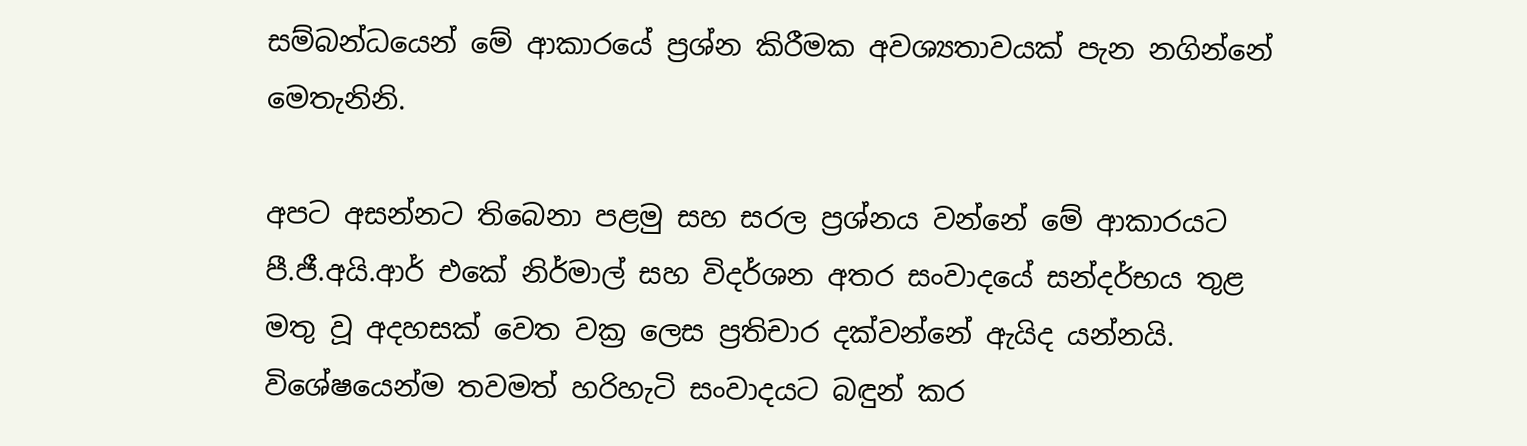සම්බන්ධයෙන් මේ ආකාරයේ ප්‍රශ්න කිරීමක අවශ්‍යතාවයක් පැන නගින්නේ මෙතැනිනි.

අපට අසන්නට තිබෙනා පළමු සහ සරල ප්‍රශ්නය වන්නේ මේ ආකාරයට පී.ජී.අයි.ආර් එකේ නිර්මාල් සහ විදර්ශන අතර සංවාදයේ සන්දර්භය තුළ මතු වූ අදහසක් වෙත වක්‍ර ලෙස ප්‍රතිචාර දක්වන්නේ ඇයිද යන්නයි. විශේෂයෙන්ම තවමත් හරිහැටි සංවාදයට බඳුන් කර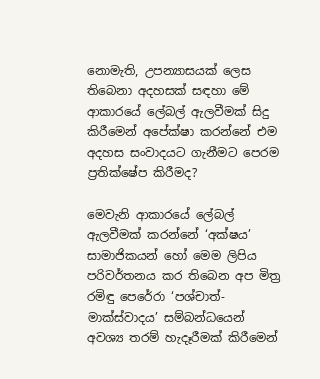නොමැති, උපන්‍යාසයක් ලෙස තිබෙනා අදහසක් සඳහා මේ ආකාරයේ ලේබල් ඇලවීමක් සිදු කිරීමෙන් අපේක්ෂා කරන්නේ එම අදහස සංවාදයට ගැනීමට පෙරම ප්‍රතික්ෂේප කිරීමද?

මෙවැනි ආකාරයේ ලේබල් ඇලවීමක් කරන්නේ ‘අක්ෂය’ සාමාජිකයන් හෝ මෙම ලිපිය පරිවර්තනය කර තිබෙන අප මිත්‍ර රමිඳු පෙරේරා ‘පශ්චාත්-මාක්ස්වාදය’ සම්බන්ධයෙන් අවශ්‍ය තරම් හැදෑරීමක් කිරීමෙන්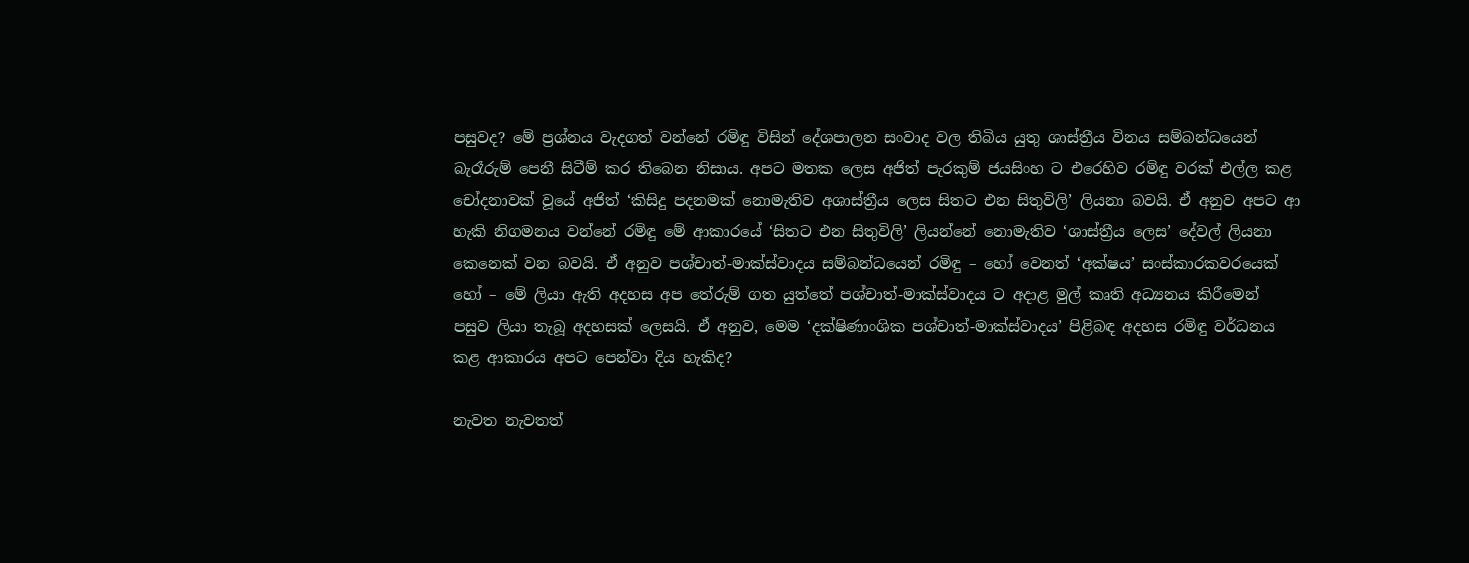පසුවද? මේ ප්‍රශ්නය වැදගත් වන්නේ රමිඳු විසින් දේශපාලන සංවාද වල තිබිය යුතු ශාස්ත්‍රීය විනය සම්බන්ධයෙන් බැරෑරුම් පෙනී සිටීම් කර තිබෙන නිසාය. අපට මතක ලෙස අජිත් පැරකුම් ජයසිංහ ට එරෙහිව රමිඳු වරක් එල්ල කළ චෝදනාවක් වූයේ අජිත් ‘කිසිදු පදනමක් නොමැතිව අශාස්ත්‍රීය ලෙස සිතට එන සිතුවිලි’ ලියනා බවයි. ඒ අනුව අපට ආ හැකි නිගමනය වන්නේ රමිඳු මේ ආකාරයේ ‘සිතට එන සිතුවිලි’ ලියන්නේ නොමැතිව ‘ශාස්ත්‍රීය ලෙස’ දේවල් ලියනා කෙනෙක් වන බවයි. ඒ අනුව පශ්චාත්-මාක්ස්වාදය සම්බන්ධයෙන් රමිඳු – හෝ වෙනත් ‘අක්ෂය’ සංස්කාරකවරයෙක් හෝ – මේ ලියා ඇති අදහස අප තේරුම් ගත යුත්තේ පශ්චාත්-මාක්ස්වාදය ට අදාළ මුල් කෘති අධ්‍යනය කිරීමෙන් පසුව ලියා තැබූ අදහසක් ලෙසයි. ඒ අනුව, මෙම ‘දක්ෂිණාංශික පශ්චාත්-මාක්ස්වාදය’ පිළිබඳ අදහස රමිඳු වර්ධනය කළ ආකාරය අපට පෙන්වා දිය හැකිද?

නැවත නැවතත්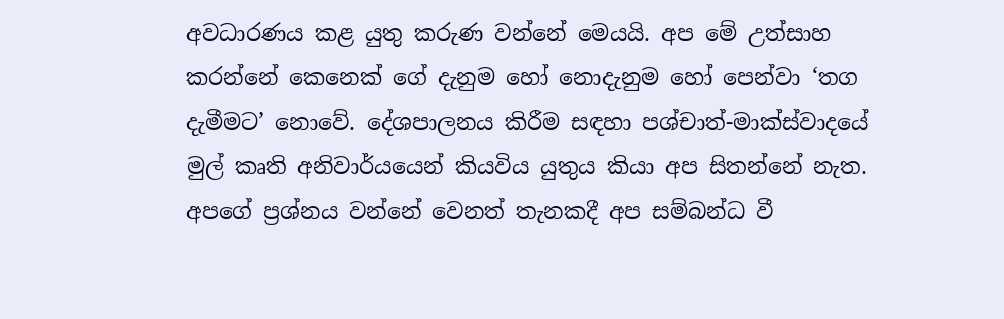අවධාරණය කළ යුතු කරුණ වන්නේ මෙයයි. අප මේ උත්සාහ කරන්නේ කෙනෙක් ගේ දැනුම හෝ නොදැනුම හෝ පෙන්වා ‘තග දැමීමට’ නොවේ. දේශපාලනය කිරීම සඳහා පශ්චාත්-මාක්ස්වාදයේ මුල් කෘති අනිවාර්යයෙන් කියවිය යුතුය කියා අප සිතන්නේ නැත. අපගේ ප්‍රශ්නය වන්නේ වෙනත් තැනකදී අප සම්බන්ධ වී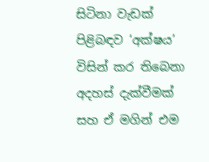සිටිනා වැඩක් පිළිබඳව ‘අක්ෂය’ විසින් කර තිබෙනා අදහස් දැක්වීමක් සහ ඒ මගින් එම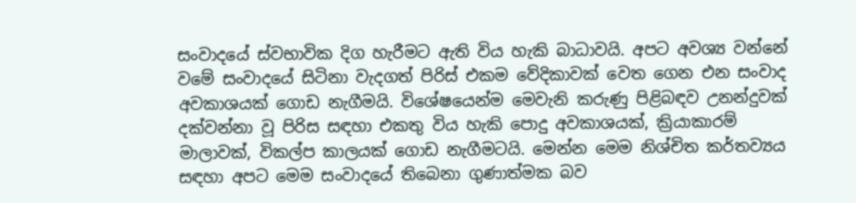සංවාදයේ ස්වභාවික දිග හැරීමට ඇති විය හැකි බාධාවයි. අපට අවශ්‍ය වන්නේ වමේ සංවාදයේ සිටිනා වැදගත් පිරිස් එකම වේදිකාවක් වෙත ගෙන එන සංවාද අවකාශයක් ගොඩ නැගීමයි. විශේෂයෙන්ම මෙවැනි කරුණු පිළිබඳව උනන්දුවක් දක්වන්නා වූ පිරිස සඳහා එකතු විය හැකි පොදු අවකාශයක්, ක්‍රියාකාරම් මාලාවක්, විකල්ප කාලයක් ගොඩ නැගීමටයි. මෙන්න මෙම නිශ්චිත කර්තව්‍යය සඳහා අපට මෙම සංවාදයේ තිබෙනා ගුණාත්මක බව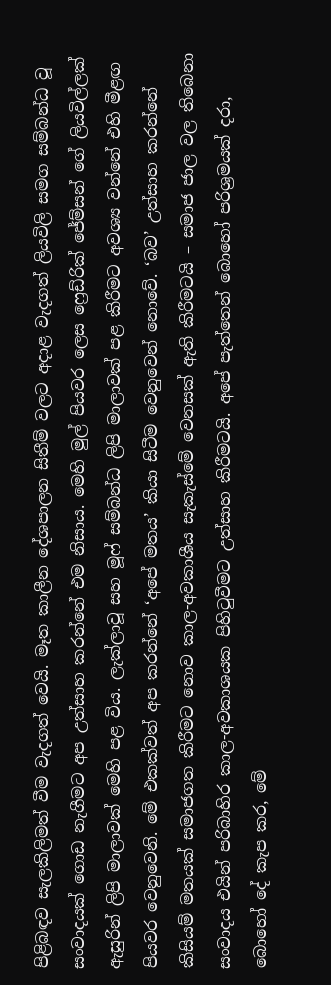පිළිබඳව සැලකිලිමත් වීම වැදගත් වෙයි. මෑත කාලීන දේශපාලන සිතීම් වලට අදාළ වැදගත් ලියවිලි සමග සම්බන්ධ වූ සංවාදයක් ගොඩ නැගීමට අප උත්සාහ කරන්නේ එම නිසාය. මෙහි මුල් පියවර ලෙස ෆ්‍රෙඩ්රික් ජේම්සන් ගේ ලියවිල්ලක් ඇසුරින් ලිපි මාලාවක් මෙහි පළ විය. ලැක්ලාවූ සහ මූෆ් සම්බන්ධ ලිපි මාලාවක් පළ කිරීමට අවශ්‍ය වන්නේ එහි මීළඟ පියවර වෙනුවෙනි. මේ එකක්වත් අප කරන්නේ ‘අපේ මතය’ කියා සිටීම වෙනුවෙන් නොවේ. ‘බව’ උත්සාහ කරන්නේ කිසියම් මතයක් සමාජගත කිරීමට නොව කාල-අවකාශීය සැකැස්මේ වෙනසක් ඇති කිරීමටයි – සමාජ ජාල වල තිබෙනා සංවාදය එයින් පරිබාහිර කාල-අවකාශයක පිහිටුවීමට උත්සාහ කිරීමටයි. අපේ පැත්තෙන් බොහෝ පරිශ්‍රමයක් දරා, බොහෝ දේ කැප කර, මේ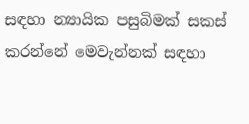සඳහා න්‍යායික පසුබිමක් සකස් කරන්නේ මෙවැන්නක් සඳහා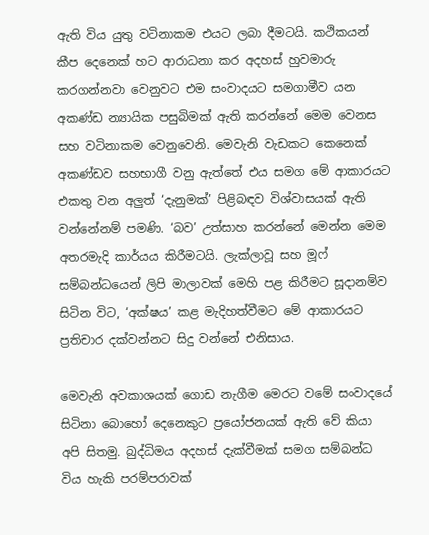ඇති විය යුතු වටිනාකම එයට ලබා දීමටයි. කථිකයන් කීප දෙනෙක් හට ආරාධනා කර අදහස් හුවමාරු කරගන්නවා වෙනුවට එම සංවාදයට සමගාමීව යන අකණ්ඩ න්‍යායික පසුබිමක් ඇති කරන්නේ මෙම වෙනස සහ වටිනාකම වෙනුවෙනි. මෙවැනි වැඩකට කෙනෙක් අකණ්ඩව සහභාගී වනු ඇත්තේ එය සමග මේ ආකාරයට එකතු වන අලුත් ‘දැනුමක්’ පිළිබඳව විශ්වාසයක් ඇති වන්නේනම් පමණි. ‘බව’ උත්සාහ කරන්නේ මෙන්න මෙම අතරමැදි කාර්යය කිරීමටයි. ලැක්ලාවූ සහ මූෆ් සම්බන්ධයෙන් ලිපි මාලාවක් මෙහි පළ කිරීමට සූදානම්ව සිටින විට, ‘අක්ෂය’ කළ මැදිහත්වීමට මේ ආකාරයට ප්‍රතිචාර දක්වන්නට සිදු වන්නේ එනිසාය.

මෙවැනි අවකාශයක් ගොඩ නැගීම මෙරට වමේ සංවාදයේ සිටිනා බොහෝ දෙනෙකුට ප්‍රයෝජනයක් ඇති වේ කියා අපි සිතමු. බුද්ධිමය අදහස් දැක්වීමක් සමග සම්බන්ධ විය හැකි පරම්පරාවක්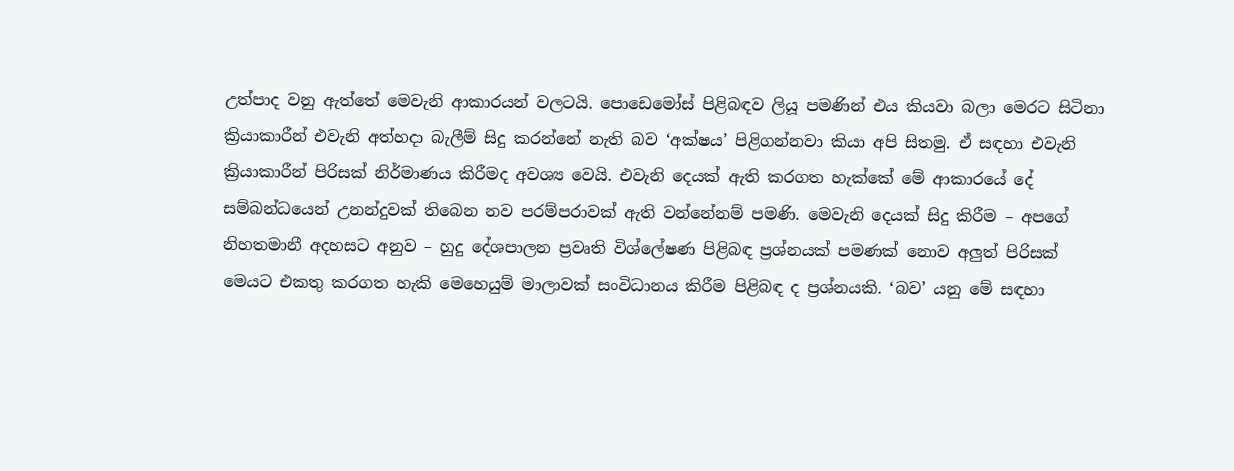උත්පාද වනු ඇත්තේ මෙවැනි ආකාරයන් වලටයි. පොඩෙමෝස් පිළිබඳව ලියූ පමණින් එය කියවා බලා මෙරට සිටිනා ක්‍රියාකාරීන් එවැනි අත්හදා බැලීම් සිදු කරන්නේ නැති බව ‘අක්ෂය’ පිළිගන්නවා කියා අපි සිතමු. ඒ සඳහා එවැනි ක්‍රියාකාරීන් පිරිසක් නිර්මාණය කිරීමද අවශ්‍ය වෙයි. එවැනි දෙයක් ඇති කරගත හැක්කේ මේ ආකාරයේ දේ සම්බන්ධයෙන් උනන්දුවක් තිබෙන නව පරම්පරාවක් ඇති වන්නේනම් පමණි. මෙවැනි දෙයක් සිදු කිරීම – අපගේ නිහතමානී අදහසට අනුව – හුදු දේශපාලන ප්‍රවෘති විශ්ලේෂණ පිළිබඳ ප්‍රශ්නයක් පමණක් නොව අලුත් පිරිසක් මෙයට එකතු කරගත හැකි මෙහෙයුම් මාලාවක් සංවිධානය කිරීම පිළිබඳ ද ප්‍රශ්නයකි. ‘බව’ යනු මේ සඳහා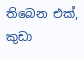තිබෙන එක්, කුඩා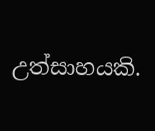උත්සාහයකි.